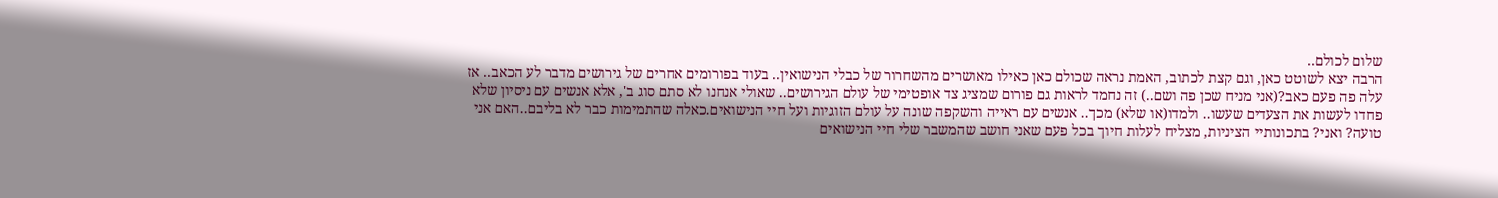שלום לכולם..
הרבה יצא לשוטט כאן, וגם קצת לכתוב, האמת נראה שכולם כאן כאילו מאושרים מהשחרור של כבלי הנישואין.. בעוד בפורומים אחרים של גירושים מדבר לע הכאב.. אז עלה פה פעם כאב?(אני מניח שכן פה ושם..) זה נחמד לראות גם פורום שמציג צד אופטימי של עולם הגירושים.. שאולי אנחנו לא סתם סוג ב', אלא אנשים עם ניסיון שלא פחדו לעשות את הצעדים שעשו.. ולמדו(או שלא) מכך.. אנשים עם ראייה והשקפה שונה על עולם הזוגיות ועל חיי הנישואים.כאלה שהתמימות כבר לא בליבם..האם אני טועה? ואני? בתכונותיי הציניות, מצליח לעלות חיוך בכל פעם שאני חושב שהמשבר שלי חיי הנישואים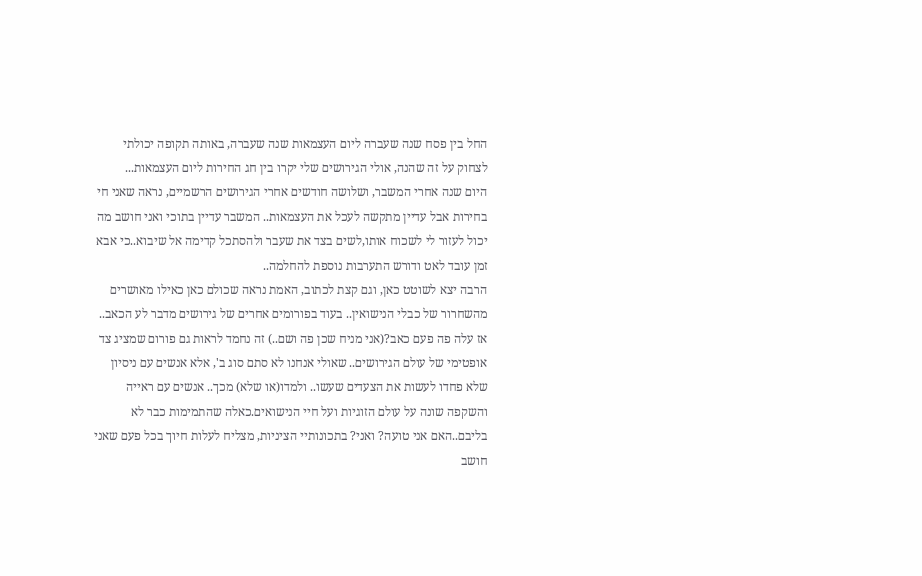החל בין פסח שנה שעברה ליום העצמאות שנה שעברה, באותה תקופה יכולתי לצחוק על זה שהנה, אולי הגירושים שלי יקרו בין חג החירות ליום העצמאות...
היום שנה אחרי המשבר, ושלושה חודשים אחרי הגירושים הרשמיים, נראה שאני חי בחירות אבל עדיין מתקשה לעכל את העצמאות.. המשבר עדיין בתוכי ואני חושב מה יכול לעזור לי לשכוח אותו,לשים בצד את שעבר ולהסתכל קדימה אל שיבוא..כי אבא זמן עובד לאט ודורש התערבות נוספת להחלמה..
הרבה יצא לשוטט כאן, וגם קצת לכתוב, האמת נראה שכולם כאן כאילו מאושרים מהשחרור של כבלי הנישואין.. בעוד בפורומים אחרים של גירושים מדבר לע הכאב.. אז עלה פה פעם כאב?(אני מניח שכן פה ושם..) זה נחמד לראות גם פורום שמציג צד אופטימי של עולם הגירושים.. שאולי אנחנו לא סתם סוג ב', אלא אנשים עם ניסיון שלא פחדו לעשות את הצעדים שעשו.. ולמדו(או שלא) מכך.. אנשים עם ראייה והשקפה שונה על עולם הזוגיות ועל חיי הנישואים.כאלה שהתמימות כבר לא בליבם..האם אני טועה? ואני? בתכונותיי הציניות, מצליח לעלות חיוך בכל פעם שאני חושב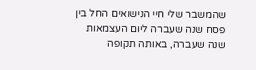שהמשבר שלי חיי הנישואים החל בין פסח שנה שעברה ליום העצמאות שנה שעברה, באותה תקופה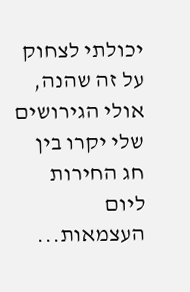יכולתי לצחוק על זה שהנה, אולי הגירושים שלי יקרו בין חג החירות ליום העצמאות...